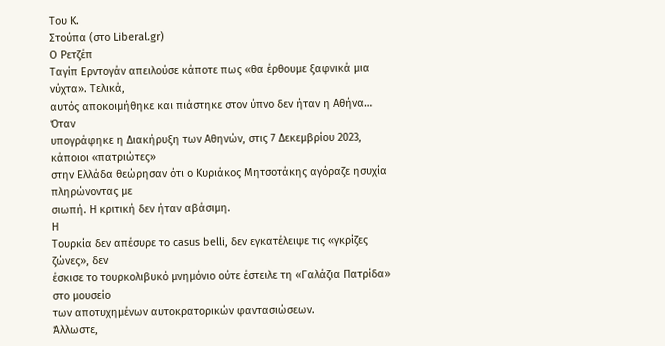Του Κ.
Στούπα (στο Liberal.gr)
Ο Ρετζέπ
Ταγίπ Ερντογάν απειλούσε κάποτε πως «θα έρθουμε ξαφνικά μια νύχτα». Τελικά,
αυτός αποκοιμήθηκε και πιάστηκε στον ύπνο δεν ήταν η Αθήνα…
Όταν
υπογράφηκε η Διακήρυξη των Αθηνών, στις 7 Δεκεμβρίου 2023, κάποιοι «πατριώτες»
στην Ελλάδα θεώρησαν ότι ο Κυριάκος Μητσοτάκης αγόραζε ησυχία πληρώνοντας με
σιωπή. Η κριτική δεν ήταν αβάσιμη.
Η
Τουρκία δεν απέσυρε το casus belli, δεν εγκατέλειψε τις «γκρίζες ζώνες», δεν
έσκισε το τουρκολιβυκό μνημόνιο ούτε έστειλε τη «Γαλάζια Πατρίδα» στο μουσείο
των αποτυχημένων αυτοκρατορικών φαντασιώσεων.
Άλλωστε,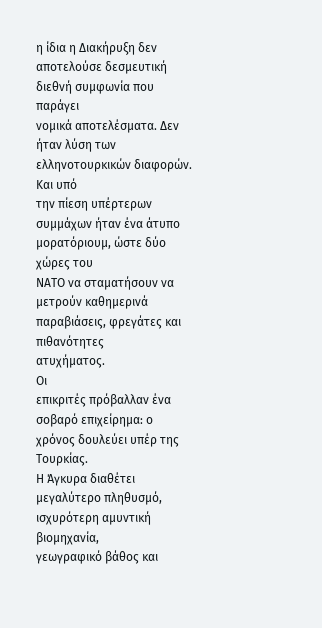η ίδια η Διακήρυξη δεν αποτελούσε δεσμευτική διεθνή συμφωνία που παράγει
νομικά αποτελέσματα. Δεν ήταν λύση των ελληνοτουρκικών διαφορών.
Και υπό
την πίεση υπέρτερων συμμάχων ήταν ένα άτυπο μορατόριουμ, ώστε δύο χώρες του
ΝΑΤΟ να σταματήσουν να μετρούν καθημερινά παραβιάσεις, φρεγάτες και πιθανότητες
ατυχήματος.
Οι
επικριτές πρόβαλλαν ένα σοβαρό επιχείρημα: ο χρόνος δουλεύει υπέρ της Τουρκίας.
Η Άγκυρα διαθέτει μεγαλύτερο πληθυσμό, ισχυρότερη αμυντική βιομηχανία,
γεωγραφικό βάθος και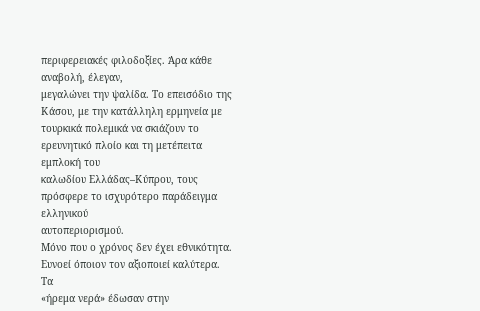περιφερειακές φιλοδοξίες. Άρα κάθε αναβολή, έλεγαν,
μεγαλώνει την ψαλίδα. Το επεισόδιο της Κάσου, με την κατάλληλη ερμηνεία με
τουρκικά πολεμικά να σκιάζουν το ερευνητικό πλοίο και τη μετέπειτα εμπλοκή του
καλωδίου Ελλάδας–Κύπρου, τους πρόσφερε το ισχυρότερο παράδειγμα ελληνικού
αυτοπεριορισμού.
Μόνο που ο χρόνος δεν έχει εθνικότητα. Ευνοεί όποιον τον αξιοποιεί καλύτερα.
Τα
«ήρεμα νερά» έδωσαν στην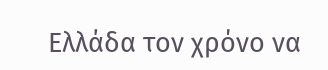Ελλάδα τον χρόνο να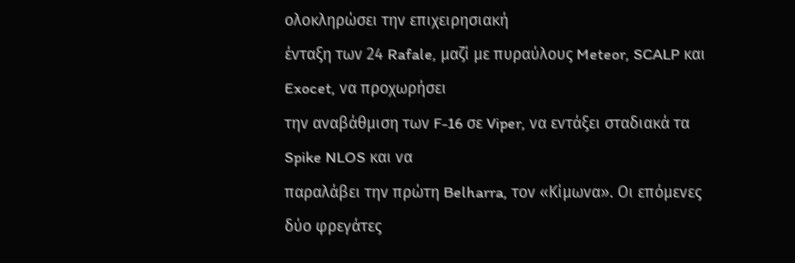ολοκληρώσει την επιχειρησιακή
ένταξη των 24 Rafale, μαζί με πυραύλους Meteor, SCALP και Exocet, να προχωρήσει
την αναβάθμιση των F-16 σε Viper, να εντάξει σταδιακά τα Spike NLOS και να
παραλάβει την πρώτη Belharra, τον «Κίμωνα». Οι επόμενες δύο φρεγάτες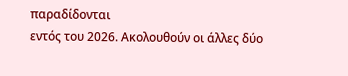παραδίδονται
εντός του 2026. Ακολουθούν οι άλλες δύο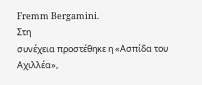Fremm Bergamini.
Στη
συνέχεια προστέθηκε η «Ασπίδα του Αχιλλέα»,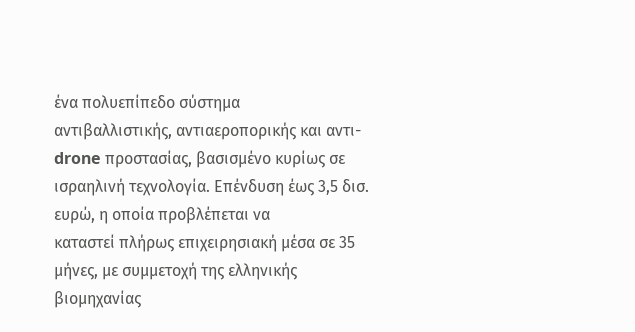ένα πολυεπίπεδο σύστημα
αντιβαλλιστικής, αντιαεροπορικής και αντι-drone προστασίας, βασισμένο κυρίως σε
ισραηλινή τεχνολογία. Επένδυση έως 3,5 δισ. ευρώ, η οποία προβλέπεται να
καταστεί πλήρως επιχειρησιακή μέσα σε 35 μήνες, με συμμετοχή της ελληνικής
βιομηχανίας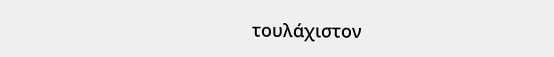τουλάχιστον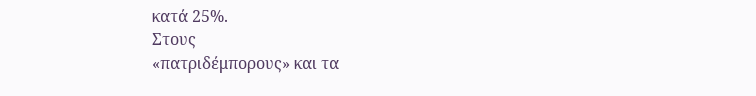κατά 25%.
Στους
«πατριδέμπορους» και τα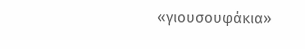«γιουσουφάκια»